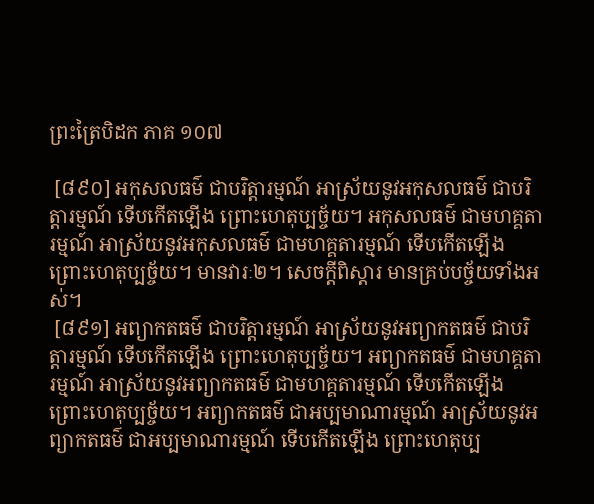ព្រះត្រៃបិដក ភាគ ១០៧

 [៨៩០] អកុសលធម៌ ជាបរិត្តារម្មណ៍ អាស្រ័យនូវអកុសលធម៌ ជាបរិត្តារម្មណ៍ ទើបកើតឡើង ព្រោះហេតុប្បច្ច័យ។ អកុសលធម៌ ជាមហគ្គតារម្មណ៍ អាស្រ័យនូវអកុសលធម៌ ជាមហគ្គតារម្មណ៍ ទើបកើតឡើង ព្រោះហេតុប្បច្ច័យ។ មានវារៈ២។ សេចក្តីពិស្តារ មានគ្រប់បច្ច័យទាំងអស់។
 [៨៩១] អព្យាកតធម៌ ជាបរិត្តារម្មណ៍ អាស្រ័យនូវអព្យាកតធម៌ ជាបរិត្តារម្មណ៍ ទើបកើតឡើង ព្រោះហេតុប្បច្ច័យ។ អព្យាកតធម៌ ជាមហគ្គតារម្មណ៍ អាស្រ័យនូវអព្យាកតធម៌ ជាមហគ្គតារម្មណ៍ ទើបកើតឡើង ព្រោះហេតុប្បច្ច័យ។ អព្យាកតធម៌ ជាអប្បមាណារម្មណ៍ អាស្រ័យនូវអព្យាកតធម៌ ជាអប្បមាណារម្មណ៍ ទើបកើតឡើង ព្រោះហេតុប្ប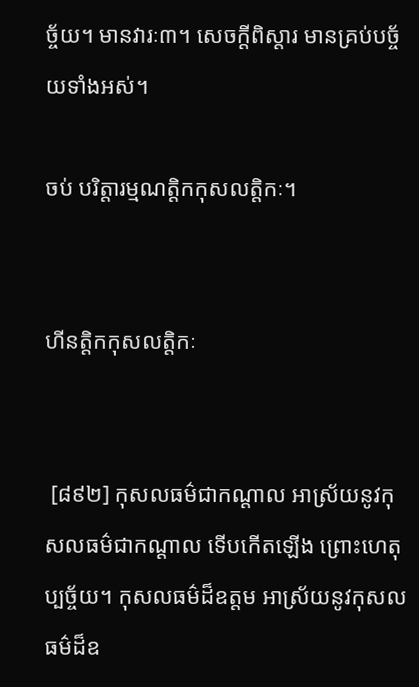ច្ច័យ។ មានវារៈ៣។ សេចក្តីពិស្តារ មានគ្រប់បច្ច័យទាំងអស់។

ចប់ បរិត្តារម្មណត្តិកកុសលត្តិកៈ។


ហីនត្តិកកុសលត្តិកៈ


 [៨៩២] កុសលធម៌ជាកណ្តាល អាស្រ័យនូវកុសលធម៌ជាកណ្តាល ទើបកើតឡើង ព្រោះហេតុប្បច្ច័យ។ កុសលធម៌ដ៏ឧត្តម អាស្រ័យនូវកុសលធម៌ដ៏ឧ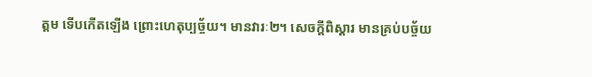ត្តម ទើបកើតឡើង ព្រោះហេតុប្បច្ច័យ។ មានវារៈ២។ សេចក្តីពិស្តារ មានគ្រប់បច្ច័យ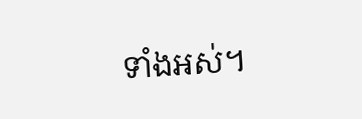ទាំងអស់។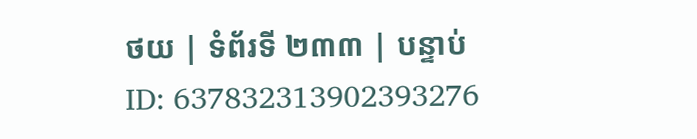ថយ | ទំព័រទី ២៣៣ | បន្ទាប់
ID: 637832313902393276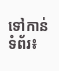ទៅកាន់ទំព័រ៖